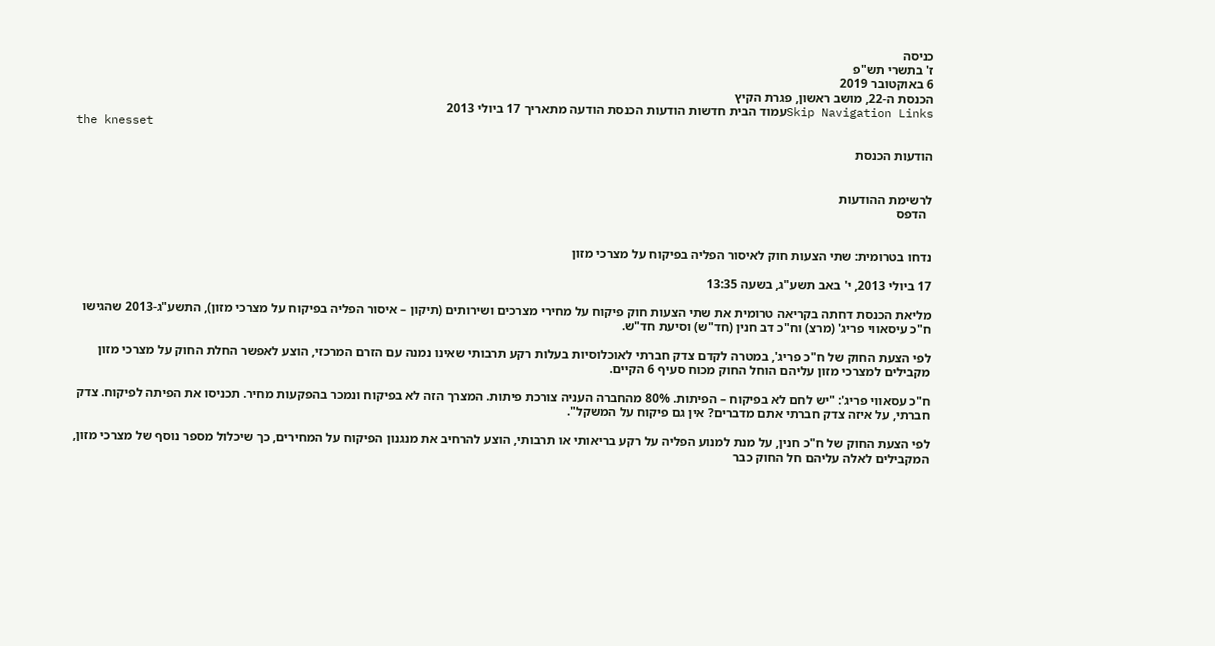כניסה
ז' בתשרי תש"פ
6 באוקטובר 2019
הכנסת ה-22, מושב ראשון, פגרת הקיץ
Skip Navigation Linksעמוד הבית חדשות הודעות הכנסת הודעה מתאריך 17 ביולי 2013
the knesset

הודעות הכנסת


לרשימת ההודעות
  הדפס


נדחו בטרומית: שתי הצעות חוק לאיסור הפליה בפיקוח על מצרכי מזון

17 ביולי 2013, י' באב תשע"ג, בשעה 13:35

מליאת הכנסת דחתה בקריאה טרומית את שתי הצעות חוק פיקוח על מחירי מצרכים ושירותים (תיקון – איסור הפליה בפיקוח על מצרכי מזון), התשע"ג-2013 שהגישו ח"כ עיסאווי פריג' (מרצ) וח"כ דב חנין (חד"ש) וסיעת חד"ש.

לפי הצעת החוק של ח"כ פריג', במטרה לקדם צדק חברתי לאוכלוסיות בעלות רקע תרבותי שאינו נמנה עם הזרם המרכזי, הוצע לאפשר החלת החוק על מצרכי מזון מקבילים למצרכי מזון עליהם הוחל החוק מכוח סעיף 6 הקיים.

ח"כ עסאווי פריג': "יש לחם לא בפיקוח – הפיתות. 80% מהחברה העניה צורכת פיתות. המצרך הזה לא בפיקוח ונמכר בהפקעות מחיר. תכניסו את הפיתה לפיקוח. צדק חברתי, על איזה צדק חברתי אתם מדברים? אין גם פיקוח על המשקל".

לפי הצעת החוק של ח"כ חנין, על מנת למנוע הפליה על רקע בריאותי או תרבותי, הוצע להרחיב את מנגנון הפיקוח על המחירים, כך שיכלול מספר נוסף של מצרכי מזון, המקבילים לאלה עליהם חל החוק כבר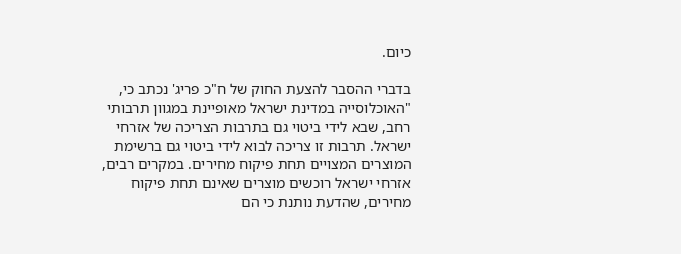כיום.

בדברי ההסבר להצעת החוק של ח"כ פריג' נכתב כי, "האוכלוסייה במדינת ישראל מאופיינת במגוון תרבותי רחב, שבא לידי ביטוי גם בתרבות הצריכה של אזרחי ישראל. תרבות זו צריכה לבוא לידי ביטוי גם ברשימת המוצרים המצויים תחת פיקוח מחירים. במקרים רבים, אזרחי ישראל רוכשים מוצרים שאינם תחת פיקוח מחירים, שהדעת נותנת כי הם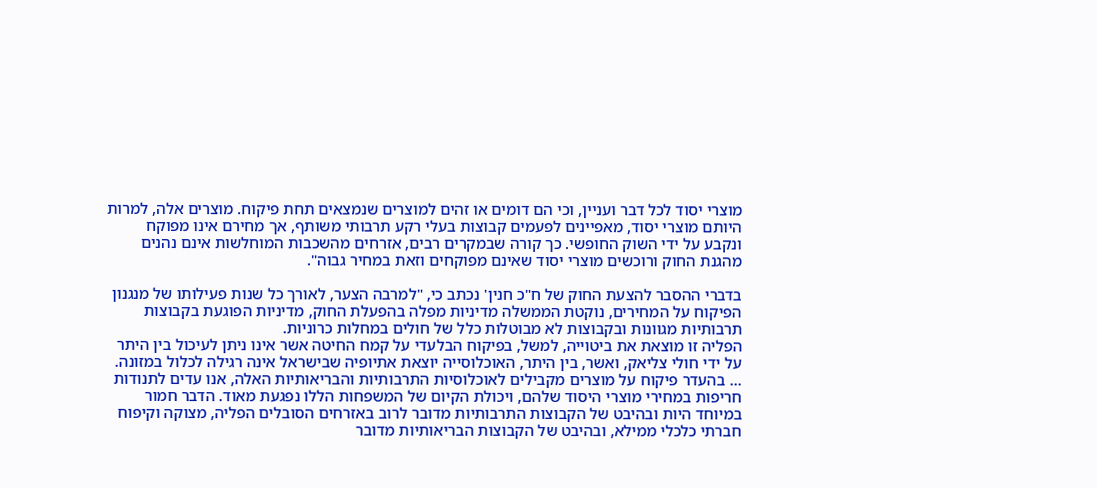מוצרי יסוד לכל דבר ועניין, וכי הם דומים או זהים למוצרים שנמצאים תחת פיקוח. מוצרים אלה, למרות היותם מוצרי יסוד, מאפיינים לפעמים קבוצות בעלי רקע תרבותי משותף, אך מחירם אינו מפוקח ונקבע על ידי השוק החופשי. כך קורה שבמקרים רבים, אזרחים מהשכבות המוחלשות אינם נהנים מהגנת החוק ורוכשים מוצרי יסוד שאינם מפוקחים וזאת במחיר גבוה".

בדברי ההסבר להצעת החוק של ח"כ חנין' נכתב כי, "למרבה הצער, לאורך כל שנות פעילותו של מנגנון הפיקוח על המחירים, נוקטת הממשלה מדיניות מפלה בהפעלת החוק, מדיניות הפוגעת בקבוצות תרבותיות מגוונות ובקבוצות לא מבוטלות כלל של חולים במחלות כרוניות.
הפליה זו מוצאת את ביטוייה, למשל, בפיקוח הבלעדי על קמח החיטה אשר אינו ניתן לעיכול בין היתר על ידי חולי צליאק, ואשר, בין היתר, האוכלוסייה יוצאת אתיופיה שבישראל אינה רגילה לכלול במזונה.
... בהעדר פיקוח על מוצרים מקבילים לאוכלוסיות התרבותיות והבריאותיות האלה, אנו עדים לתנודות חריפות במחירי מוצרי היסוד שלהם, ויכולת הקיום של המשפחות הללו נפגעת מאוד. הדבר חמור במיוחד היות ובהיבט של הקבוצות התרבותיות מדובר לרוב באזרחים הסובלים הפליה, מצוקה וקיפוח חברתי כלכלי ממילא, ובהיבט של הקבוצות הבריאותיות מדובר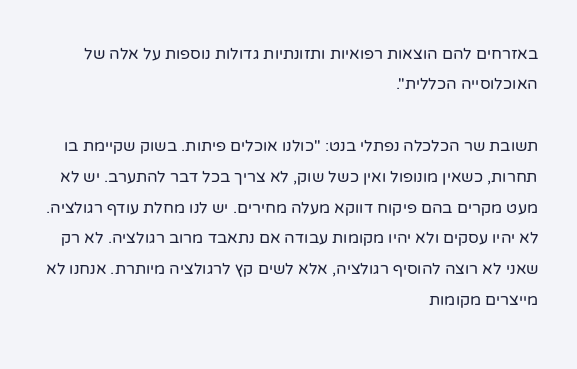באזרחים להם הוצאות רפואיות ותזונתיות גדולות נוספות על אלה של האוכלוסייה הכללית".

תשובת שר הכלכלה נפתלי בנט: "כולנו אוכלים פיתות. בשוק שקיימת בו תחרות, כשאין מונופול ואין כשל שוק, לא צריך בכל דבר להתערב. יש לא מעט מקרים בהם פיקוח דווקא מעלה מחירים. יש לנו מחלת עודף רגולציה. לא יהיו עסקים ולא יהיו מקומות עבודה אם נתאבד מרוב רגולציה. לא רק שאני לא רוצה להוסיף רגולציה, אלא לשים קץ לרגולציה מיותרת. אנחנו לא מייצרים מקומות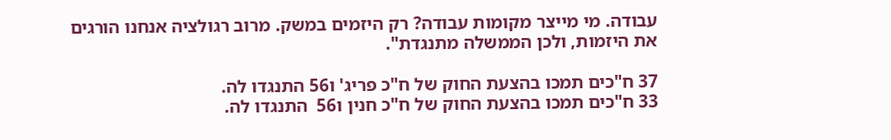עבודה. מי מייצר מקומות עבודה? רק היזמים במשק. מרוב רגולציה אנחנו הורגים את היזמות, ולכן הממשלה מתנגדת".

37 ח"כים תמכו בהצעת החוק של ח"כ פריג' ו56 התנגדו לה.
33 ח"כים תמכו בהצעת החוק של ח"כ חנין ו56  התנגדו לה.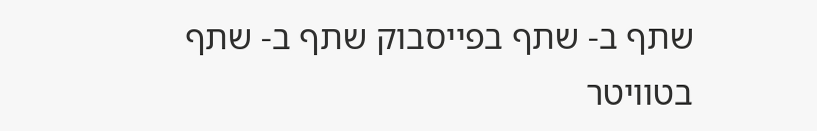שתף ב- שתף בפייסבוק שתף ב- שתף בטוויטר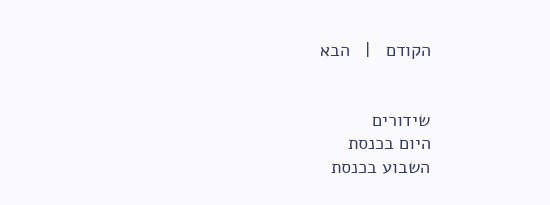הקודם   |   הבא


שידורים
היום בכנסת
השבוע בכנסת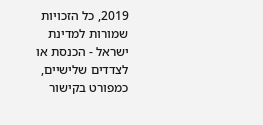2019, כל הזכויות שמורות למדינת ישראל - הכנסת או לצדדים שלישיים, כמפורט בקישור